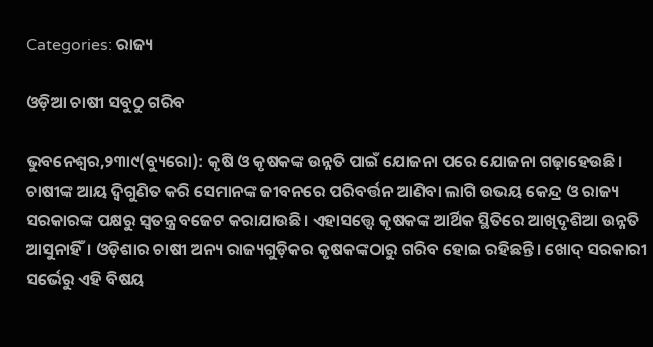Categories: ରାଜ୍ୟ

ଓଡ଼ିଆ ଚାଷୀ ସବୁଠୁ ଗରିବ

ଭୁବନେଶ୍ୱର,୨୩ା୯(ବ୍ୟୁରୋ): କୃଷି ଓ କୃଷକଙ୍କ ଉନ୍ନତି ପାଇଁ ଯୋଜନା ପରେ ଯୋଜନା ଗଢ଼ାହେଉଛି। ଚାଷୀଙ୍କ ଆୟ ଦ୍ୱିଗୁଣିତ କରି ସେମାନଙ୍କ ଜୀବନରେ ପରିବର୍ତ୍ତନ ଆଣିବା ଲାଗି ଉଭୟ କେନ୍ଦ୍ର ଓ ରାଜ୍ୟ ସରକାରଙ୍କ ପକ୍ଷରୁ ସ୍ବତନ୍ତ୍ର ବଜେଟ କରାଯାଉଛି। ଏହାସତ୍ତ୍ୱେ କୃଷକଙ୍କ ଆର୍ଥିକ ସ୍ଥିତିରେ ଆଖିଦୃଶିଆ ଉନ୍ନତି ଆସୁନାହିଁ। ଓଡ଼ିଶାର ଚାଷୀ ଅନ୍ୟ ରାଜ୍ୟଗୁଡ଼ିକର କୃଷକଙ୍କଠାରୁ ଗରିବ ହୋଇ ରହିଛନ୍ତି। ଖୋଦ୍‌ ସରକାରୀ ସର୍ଭେରୁ ଏହି ବିଷୟ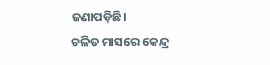ଜଣାପଡ଼ିଛି।
ଚଳିତ ମାସରେ କେନ୍ଦ୍ର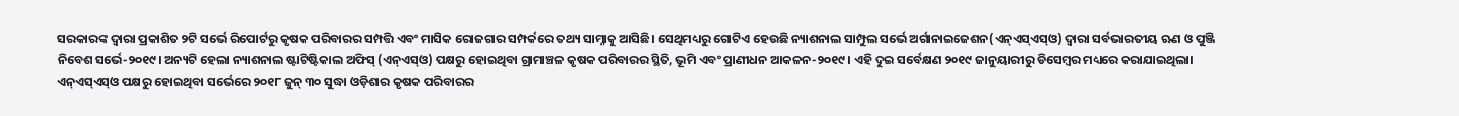ସରକାରଙ୍କ ଦ୍ୱାରା ପ୍ରକାଶିତ ୨ଟି ସର୍ଭେ ରିପୋର୍ଟରୁ କୃଷକ ପରିବାରର ସମ୍ପତ୍ତି ଏବଂ ମାସିକ ରୋଜଗାର ସମ୍ପର୍କରେ ତଥ୍ୟ ସାମ୍ନାକୁ ଆସିଛି। ସେଥିମଧ୍ୟରୁ ଗୋଟିଏ ହେଉଛି ନ୍ୟାଶନାଲ ସାମ୍ପୁଲ ସର୍ଭେ ଅର୍ଗାନାଇଜେଶନ(ଏନ୍‌ଏସ୍‌ଏସ୍‌ଓ) ଦ୍ୱାରା ସର୍ବଭାରତୀୟ ଋଣ ଓ ପୁଞ୍ଜି ନିବେଶ ସର୍ଭେ-୨୦୧୯। ଅନ୍ୟଟି ହେଲା ନ୍ୟାଶନାଲ ଷ୍ଟାଟିଷ୍ଟିକାଲ ଅଫିସ୍‌ (ଏନ୍‌ଏସ୍‌ଓ) ପକ୍ଷରୁ ହୋଇଥିବା ଗ୍ରାମାଞ୍ଚଳ କୃଷକ ପରିବାରର ସ୍ଥିତି, ଭୂମି ଏବଂ ପ୍ରାଣୀଧନ ଆକଳନ-୨୦୧୯। ଏହି ଦୁଇ ସର୍ବେକ୍ଷଣ ୨୦୧୯ ଜାନୁୟାରୀରୁ ଡିସେମ୍ବର ମଧ୍ୟରେ କରାଯାଇଥିଲା। ଏନ୍‌ଏସ୍‌ଏସ୍‌ଓ ପକ୍ଷରୁ ହୋଇଥିବା ସର୍ଭେରେ ୨୦୧୮ ଜୁନ୍‌ ୩୦ ସୁଦ୍ଧା ଓଡ଼ିଶାର କୃଷକ ପରିବାରର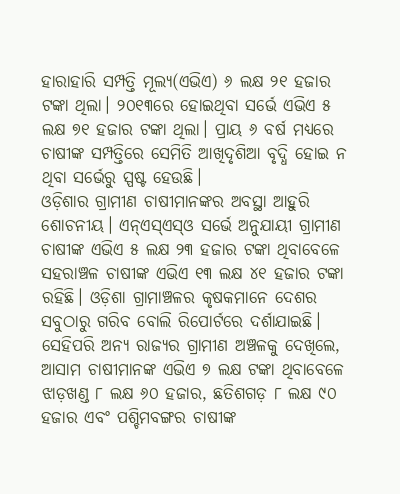ହାରାହାରି ସମ୍ପତ୍ତି ମୂଲ୍ୟ(ଏଭିଏ) ୬ ଲକ୍ଷ ୨୧ ହଜାର ଟଙ୍କା ଥିଲା। ୨୦୧୩ରେ ହୋଇଥିବା ସର୍ଭେ ଏଭିଏ ୫ ଲକ୍ଷ ୭୧ ହଜାର ଟଙ୍କା ଥିଲା। ପ୍ରାୟ ୬ ବର୍ଷ ମଧ୍ୟରେ ଚାଷୀଙ୍କ ସମ୍ପତ୍ତିରେ ସେମିତି ଆଖିଦୃଶିଆ ବୃଦ୍ଧି ହୋଇ ନ ଥିବା ସର୍ଭେରୁ ସ୍ପଷ୍ଟ ହେଉଛି।
ଓଡ଼ିଶାର ଗ୍ରାମୀଣ ଚାଷୀମାନଙ୍କର ଅବସ୍ଥା ଆହୁରି ଶୋଚନୀୟ। ଏନ୍‌ଏସ୍‌ଏସ୍‌ଓ ସର୍ଭେ ଅନୁଯାୟୀ ଗ୍ରାମୀଣ ଚାଷୀଙ୍କ ଏଭିଏ ୫ ଲକ୍ଷ ୨୩ ହଜାର ଟଙ୍କା ଥିବାବେଳେ ସହରାଞ୍ଚଳ ଚାଷୀଙ୍କ ଏଭିଏ ୧୩ ଲକ୍ଷ ୪୧ ହଜାର ଟଙ୍କା ରହିଛି। ଓଡ଼ିଶା ଗ୍ରାମାଞ୍ଚଳର କୃଷକମାନେ ଦେଶର ସବୁଠାରୁ ଗରିବ ବୋଲି ରିପୋର୍ଟରେ ଦର୍ଶାଯାଇଛି। ସେହିପରି ଅନ୍ୟ ରାଜ୍ୟର ଗ୍ରାମୀଣ ଅଞ୍ଚଳକୁ ଦେଖିଲେ, ଆସାମ ଚାଷୀମାନଙ୍କ ଏଭିଏ ୭ ଲକ୍ଷ ଟଙ୍କା ଥିବାବେଳେ ଝାଡ଼ଖଣ୍ଡ ୮ ଲକ୍ଷ ୬୦ ହଜାର, ଛତିଶଗଡ଼ ୮ ଲକ୍ଷ ୯୦ ହଜାର ଏବଂ ପଶ୍ଚିମବଙ୍ଗର ଚାଷୀଙ୍କ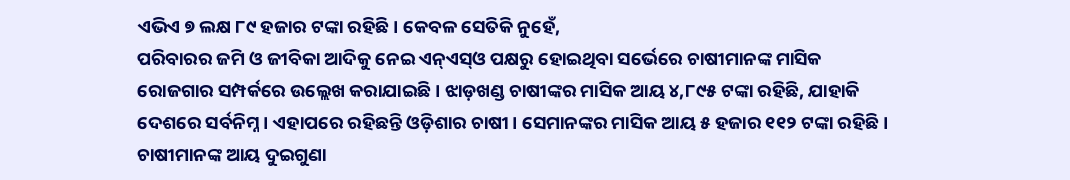ଏଭିଏ ୭ ଲକ୍ଷ ୮୯ ହଜାର ଟଙ୍କା ରହିଛି। କେବଳ ସେତିକି ନୁହେଁ,
ପରିବାରର ଜମି ଓ ଜୀବିକା ଆଦିକୁ ନେଇ ଏନ୍‌ଏସ୍‌ଓ ପକ୍ଷରୁ ହୋଇଥିବା ସର୍ଭେରେ ଚାଷୀମାନଙ୍କ ମାସିକ ରୋଜଗାର ସମ୍ପର୍କରେ ଉଲ୍ଲେଖ କରାଯାଇଛି। ଝାଡ଼ଖଣ୍ଡ ଚାଷୀଙ୍କର ମାସିକ ଆୟ ୪,୮୯୫ ଟଙ୍କା ରହିଛି, ଯାହାକି ଦେଶରେ ସର୍ବନିମ୍ନ। ଏହାପରେ ରହିଛନ୍ତି ଓଡ଼ିଶାର ଚାଷୀ। ସେମାନଙ୍କର ମାସିକ ଆୟ ୫ ହଜାର ୧୧୨ ଟଙ୍କା ରହିଛି।
ଚାଷୀମାନଙ୍କ ଆୟ ଦୁଇଗୁଣା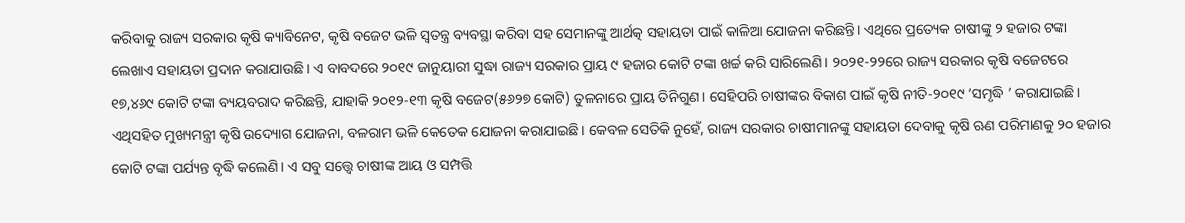କରିବାକୁ ରାଜ୍ୟ ସରକାର କୃଷି କ୍ୟାବିନେଟ, କୃଷି ବଜେଟ ଭଳି ସ୍ବତନ୍ତ୍ର ବ୍ୟବସ୍ଥା କରିବା ସହ ସେମାନଙ୍କୁ ଆର୍ଥତ୍କ ସହାୟତା ପାଇଁ କାଳିଆ ଯୋଜନା କରିଛନ୍ତି। ଏଥିରେ ପ୍ରତ୍ୟେକ ଚାଷୀଙ୍କୁ ୨ ହଜାର ଟଙ୍କା ଲେଖାଏ ସହାୟତା ପ୍ରଦାନ କରାଯାଉଛି। ଏ ବାବଦରେ ୨୦୧୯ ଜାନୁୟାରୀ ସୁଦ୍ଧା ରାଜ୍ୟ ସରକାର ପ୍ରାୟ ୯ ହଜାର କୋଟି ଟଙ୍କା ଖର୍ଚ୍ଚ କରି ସାରିଲେଣି। ୨୦୨୧-୨୨ରେ ରାଜ୍ୟ ସରକାର କୃଷି ବଜେଟରେ ୧୭,୪୬୯ କୋଟି ଟଙ୍କା ବ୍ୟୟବରାଦ କରିଛନ୍ତି, ଯାହାକି ୨୦୧୨-୧୩ କୃଷି ବଜେଟ(୫୬୨୭ କୋଟି) ତୁଳନାରେ ପ୍ରାୟ ତିନିଗୁଣ। ସେହିପରି ଚାଷୀଙ୍କର ବିକାଶ ପାଇଁ କୃଷି ନୀତି-୨୦୧୯ ‘ସମୃଦ୍ଧି ’ କରାଯାଇଛି। ଏଥିସହିତ ମୁଖ୍ୟମନ୍ତ୍ରୀ କୃଷି ଉଦ୍ୟୋଗ ଯୋଜନା, ବଳରାମ ଭଳି କେତେକ ଯୋଜନା କରାଯାଇଛି। କେବଳ ସେତିକି ନୁହେଁ, ରାଜ୍ୟ ସରକାର ଚାଷୀମାନଙ୍କୁ ସହାୟତା ଦେବାକୁ କୃଷି ଋଣ ପରିମାଣକୁ ୨୦ ହଜାର କୋଟି ଟଙ୍କା ପର୍ଯ୍ୟନ୍ତ ବୃଦ୍ଧି କଲେଣି। ଏ ସବୁ ସତ୍ତ୍ୱେ ଚାଷୀଙ୍କ ଆୟ ଓ ସମ୍ପତ୍ତି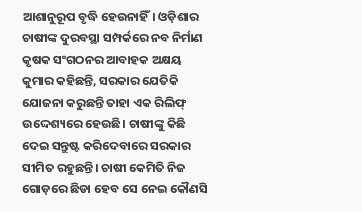ଆଶାନୁରୂପ ବୃଦ୍ଧି ହେଉନାହିଁ। ଓଡ଼ିଶାର ଚାଷୀଙ୍କ ଦୁରବସ୍ଥା ସମ୍ପର୍କରେ ନବ ନିର୍ମାଣ କୃଷକ ସଂଗଠନର ଆବାହକ ଅକ୍ଷୟ କୁମାର କହିଛନ୍ତି, ସରକାର ଯେତିକି ଯୋଜନା କରୁଛନ୍ତି ତାହା ଏକ ରିଲିଫ୍‌ ଉଦ୍ଦେଶ୍ୟରେ ହେଉଛି। ଚାଷୀଙ୍କୁ କିଛି ଦେଇ ସନ୍ତୁଷ୍ଟ କରିଦେବାରେ ସରକାର ସୀମିତ ରହୁଛନ୍ତି। ଚାଷୀ କେମିତି ନିଜ ଗୋଡ଼ରେ ଛିଡା ହେବ ସେ ନେଇ କୌଣସି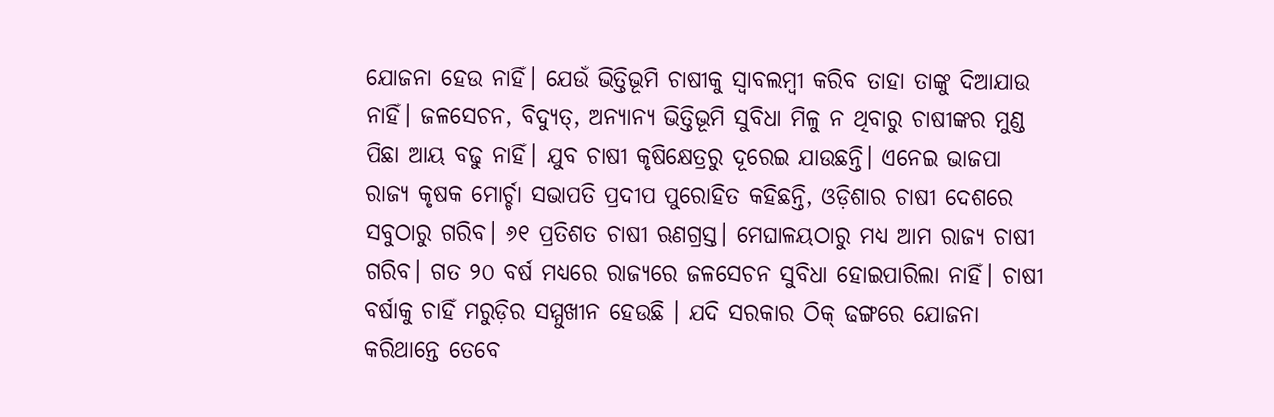ଯୋଜନା ହେଉ ନାହିଁ। ଯେଉଁ ଭିତ୍ତିଭୂମି ଚାଷୀକୁ ସ୍ବାବଲମ୍ବୀ କରିବ ତାହା ତାଙ୍କୁ ଦିଆଯାଉ ନାହିଁ। ଜଳସେଚନ, ବିଦ୍ୟୁତ୍‌, ଅନ୍ୟାନ୍ୟ ଭିତ୍ତିଭୂମି ସୁବିଧା ମିଳୁ ନ ଥିବାରୁ ଚାଷୀଙ୍କର ମୁଣ୍ଡ ପିଛା ଆୟ ବଢୁ ନାହିଁ। ଯୁବ ଚାଷୀ କୃଷିକ୍ଷେତ୍ରରୁ ଦୂରେଇ ଯାଉଛନ୍ତି। ଏନେଇ ଭାଜପା ରାଜ୍ୟ କୃଷକ ମୋର୍ଚ୍ଚା ସଭାପତି ପ୍ରଦୀପ ପୁରୋହିତ କହିଛନ୍ତି, ଓଡ଼ିଶାର ଚାଷୀ ଦେଶରେ ସବୁଠାରୁ ଗରିବ। ୬୧ ପ୍ରତିଶତ ଚାଷୀ ଋଣଗ୍ରସ୍ତ। ମେଘାଳୟଠାରୁ ମଧ୍ୟ ଆମ ରାଜ୍ୟ ଚାଷୀ ଗରିବ। ଗତ ୨୦ ବର୍ଷ ମଧ୍ୟରେ ରାଜ୍ୟରେ ଜଳସେଚନ ସୁବିଧା ହୋଇପାରିଲା ନାହିଁ। ଚାଷୀ ବର୍ଷାକୁ ଚାହିଁ ମରୁଡ଼ିର ସମ୍ମୁଖୀନ ହେଉଛି । ଯଦି ସରକାର ଠିକ୍‌ ଢଙ୍ଗରେ ଯୋଜନା କରିଥାନ୍ତେ ତେବେ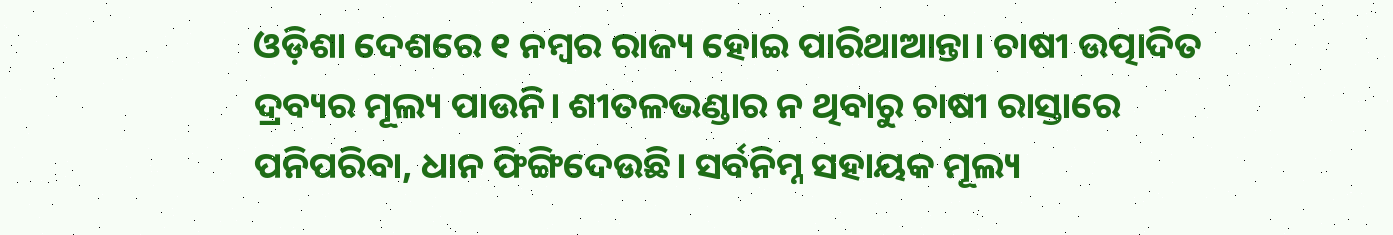ଓଡ଼ିଶା ଦେଶରେ ୧ ନମ୍ବର ରାଜ୍ୟ ହୋଇ ପାରିଥାଆନ୍ତା। ଚାଷୀ ଉତ୍ପାଦିତ ଦ୍ରବ୍ୟର ମୂଲ୍ୟ ପାଉନି। ଶୀତଳଭଣ୍ଡାର ନ ଥିବାରୁ ଚାଷୀ ରାସ୍ତାରେ ପନିପରିବା, ଧାନ ଫିଙ୍ଗିଦେଉଛି। ସର୍ବନିମ୍ନ ସହାୟକ ମୂଲ୍ୟ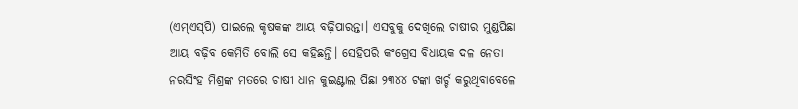(ଏମ୍‌ଏସ୍‌ପି) ପାଇଲେ କୃଷକଙ୍କ ଆୟ ବଢ଼ିପାରନ୍ତା। ଏସବୁକୁ ଦେଖିଲେ ଚାଷୀର ମୁଣ୍ଡପିଛା ଆୟ ବଢ଼ିବ କେମିତି ବୋଲି ସେ କହିଛନ୍ତି। ସେହିପରି କଂଗ୍ରେସ ବିଧାୟକ ଦଳ ନେତା ନରସିଂହ ମିଶ୍ରଙ୍କ ମତରେ ଚାଷୀ ଧାନ କୁଇଣ୍ଟାଲ ପିଛା ୨୩୪୪ ଟଙ୍କା ଖର୍ଚ୍ଚ କରୁଥିବାବେଳେ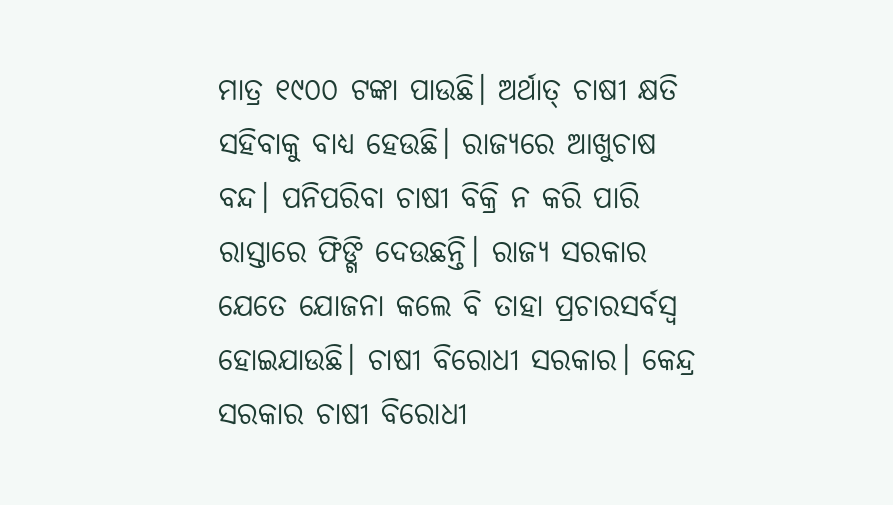ମାତ୍ର ୧୯୦୦ ଟଙ୍କା ପାଉଛି। ଅର୍ଥାତ୍‌ ଚାଷୀ କ୍ଷତି ସହିବାକୁ ବାଧ୍ୟ ହେଉଛି। ରାଜ୍ୟରେ ଆଖୁଚାଷ ବନ୍ଦ। ପନିପରିବା ଚାଷୀ ବିକ୍ରି ନ କରି ପାରି ରାସ୍ତାରେ ଫିଙ୍ଗି ଦେଉଛନ୍ତି। ରାଜ୍ୟ ସରକାର ଯେତେ ଯୋଜନା କଲେ ବି ତାହା ପ୍ରଚାରସର୍ବସ୍ବ ହୋଇଯାଉଛି। ଚାଷୀ ବିରୋଧୀ ସରକାର। କେନ୍ଦ୍ର ସରକାର ଚାଷୀ ବିରୋଧୀ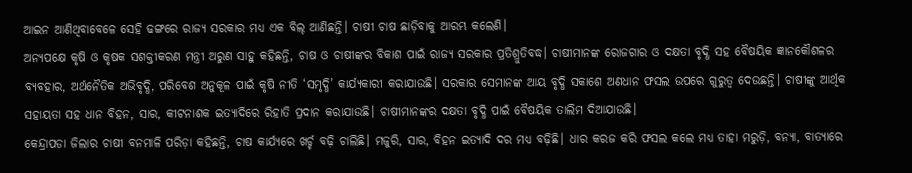ଆଇନ ଆଣିଥିବାବେଳେ ସେହି ଢଙ୍ଗରେ ରାଜ୍ୟ ସରକାର ମଧ୍ୟ ଏକ ବିଲ୍‌ ଆଣିଛନ୍ତି। ଚାଷୀ ଚାଷ ଛାଡ଼ିବାକୁ ଆରମ୍ଭ କଲେଣି।
ଅନ୍ୟପକ୍ଷେ କୃଷି ଓ କୃଷକ ସଶକ୍ତୀକରଣ ମନ୍ତ୍ରୀ ଅରୁଣ ସାହୁ କହିଛନ୍ତି, ଚାଷ ଓ ଚାଷୀଙ୍କର ବିକାଶ ପାଇଁ ରାଜ୍ୟ ସରକାର ପ୍ରତିଶ୍ରୁତିବଦ୍ଧ। ଚାଷୀମାନଙ୍କ ରୋଜଗାର ଓ ଦକ୍ଷତା ବୃଦ୍ଧି ସହ ବୈଷୟିକ ଜ୍ଞାନକୌଶଳର ବ୍ୟବହାର, ଅର୍ଥନୈତିକ ଅଭିବୃଦ୍ଧି, ପରିବେଶ ଅନୁକୂଳ ପାଇଁ କୃଷି ନୀତି ‘ସମୃଦ୍ଧି’ କାର୍ଯ୍ୟକାରୀ କରାଯାଉଛି। ସରକାର ସେମାନଙ୍କ ଆୟ ବୃଦ୍ଧି ସକାଶେ ଅଣଧାନ ଫସଲ ଉପରେ ଗୁରୁତ୍ୱ ଦେଉଛନ୍ତି। ଚାଷୀଙ୍କୁ ଆର୍ଥିକ ସହାୟତା ସହ ଧାନ ବିହନ, ସାର, କୀଟନାଶକ ଇତ୍ୟାଦିରେ ରିହାତି ପ୍ରଦାନ କରାଯାଉଛି। ଚାଷୀମାନଙ୍କର ଦକ୍ଷତା ବୃଦ୍ଧି ପାଇଁ ବୈଷୟିକ ତାଲିମ ଦିଆଯାଉଛି।
କେନ୍ଦ୍ରାପଡା ଜିଲାର ଚାଷୀ ବନମାଳି ପରିଡ଼ା କହିଛନ୍ତି, ଚାଷ କାର୍ଯ୍ୟରେ ଖର୍ଚ୍ଚ ବଢ଼ି ଚାଲିଛି। ମଜୁରି, ସାର, ବିହନ ଇତ୍ୟାଦି ଦର ମଧ୍ୟ ବଢ଼ିଛି। ଧାର କରଜ କରି ଫସଲ କଲେ ମଧ୍ୟ ତାହା ମରୁଡ଼ି, ବନ୍ୟା, ବାତ୍ୟାରେ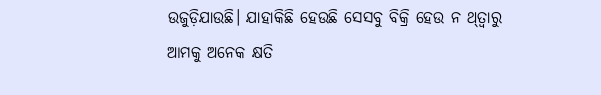ଉଜୁଡ଼ିଯାଉଛି। ଯାହାକିଛି ହେଉଛି ସେସବୁ ବିକ୍ରି ହେଉ ନ ଥ୍‌ତ୍ବାରୁ ଆମକୁ ଅନେକ କ୍ଷତି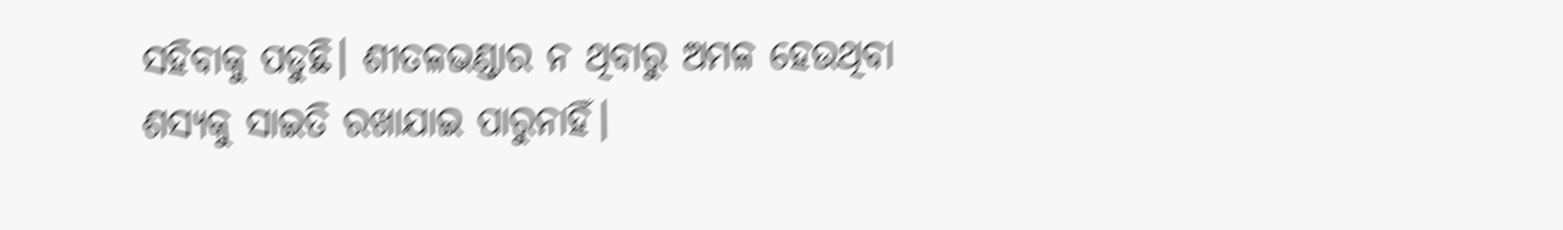ସହିବାକୁ ପଡୁଛି। ଶୀତଳଭଣ୍ଡାର ନ ଥିବାରୁ ଅମଳ ହେଉଥିବା ଶସ୍ୟକୁ ସାଇତି ରଖାଯାଇ ପାରୁନାହିଁ।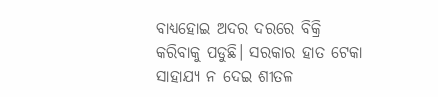ବାଧ୍ୟହୋଇ ଅଦର ଦରରେ ବିକ୍ରି କରିବାକୁ ପଡୁଛି। ସରକାର ହାତ ଟେକା ସାହାଯ୍ୟ ନ ଦେଇ ଶୀତଳ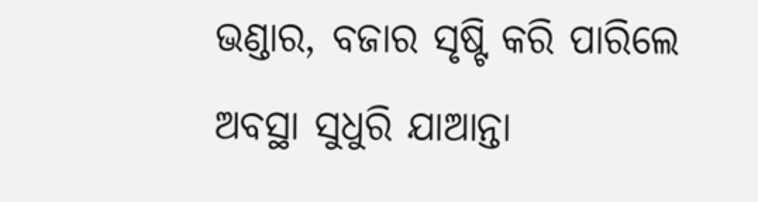ଭଣ୍ଡାର, ବଜାର ସୃଷ୍ଟି କରି ପାରିଲେ ଅବସ୍ଥା ସୁଧୁରି ଯାଆନ୍ତା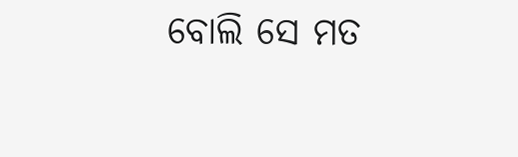ବୋଲି ସେ ମତ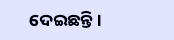ଦେଇଛନ୍ତି।